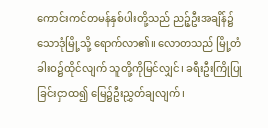ကောင်းကင်တမန်နှစ်ပါးတို့သည် ညဉ့်ဦးအချိန်၌ သောဒုံမြို့သို့ ရောက်လာ၏။ လောတသည် မြို့တံခါးဝ၌ထိုင်လျက် သူတို့ကိုမြင်လျှင်၊ ခရီးဦးကြိုပြုခြင်းငှာထ၍ မြေ၌ဦးညွှတ်ချလျက်၊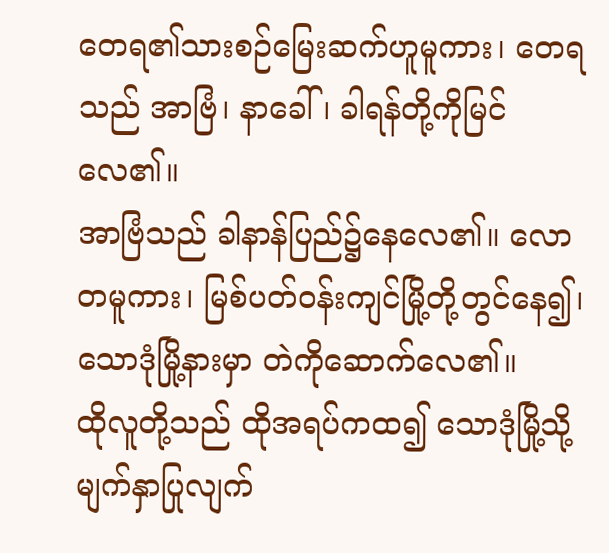တေရ၏သားစဉ်မြေးဆက်ဟူမူကား၊ တေရသည် အာဗြံ၊ နာခေါ်၊ ခါရန်တို့ကိုမြင်လေ၏။
အာဗြံသည် ခါနာန်ပြည်၌နေလေ၏။ လောတမူကား၊ မြစ်ပတ်ဝန်းကျင်မြို့တို့တွင်နေ၍၊ သောဒုံမြို့နားမှာ တဲကိုဆောက်လေ၏။
ထိုလူတို့သည် ထိုအရပ်ကထ၍ သောဒုံမြို့သို့ မျက်နှာပြုလျက်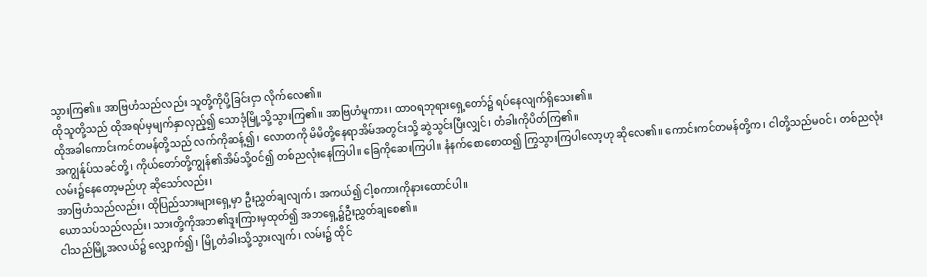သွားကြ၏။ အာဗြဟံသည်လည်း သူတို့ကိုပို့ခြင်းငှာ လိုက်လေ၏။
ထိုသူတို့သည် ထိုအရပ်မှမျက်နှာလှည့်၍ သောဒုံမြို့သို့သွားကြ၏။ အာဗြဟံမူကား၊ ထာဝရဘုရားရှေ့တော်၌ ရပ်နေလျက်ရှိသေး၏။
ထိုအခါကောင်းကင်တမန်တို့သည် လက်ကိုဆန့်၍၊ လောတကို မိမိတို့နေရာအိမ်အတွင်းသို့ ဆွဲသွင်းပြီးလျှင်၊ တံခါးကိုပိတ်ကြ၏။
အကျွန်ုပ်သခင်တို့၊ ကိုယ်တော်တို့ကျွန်၏အိမ်သို့ဝင်၍ တစ်ညလုံးနေကြပါ။ ခြေကိုဆေးကြပါ။ နံနက်စောစောထ၍ ကြွသွားကြပါလော့ဟု ဆိုလေ၏။ ကောင်းကင်တမန်တို့က၊ ငါတို့သည်မဝင်၊ တစ်ညလုံးလမ်း၌နေတော့မည်ဟု ဆိုသော်လည်း၊
အာဗြဟံသည်လည်း၊ ထိုပြည်သားများရှေ့မှာ ဦးညွှတ်ချလျက်၊ အကယ်၍ ငါ့စကားကိုနားထောင်ပါ။
ယောသပ်သည်လည်း၊ သားတို့ကိုအဘ၏ဒူးကြားမှထုတ်၍ အဘရှေ့၌ဦးညွှတ်ချစေ၏။
ငါသည်မြို့အလယ်၌ လျှောက်၍၊ မြို့တံခါးသို့သွားလျက်၊ လမ်း၌ ထိုင်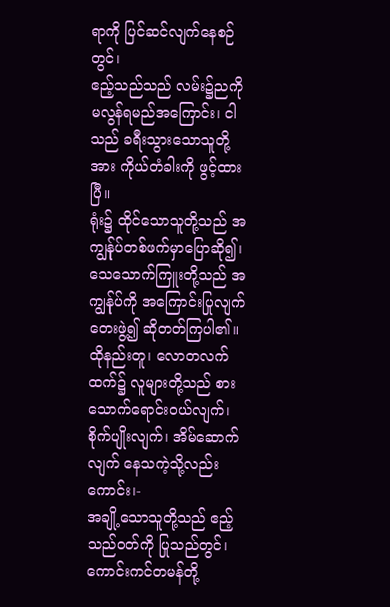ရာကို ပြင်ဆင်လျက်နေစဉ်တွင်၊
ဧည့်သည်သည် လမ်း၌ညကို မလွန်ရမည်အကြောင်း၊ ငါသည် ခရီးသွားသောသူတို့အား ကိုယ်တံခါးကို ဖွင့်ထားပြီ။
ရုံး၌ ထိုင်သောသူတို့သည် အကျွန်ုပ်တစ်ဖက်မှာပြောဆို၍၊ သေသောက်ကြူးတို့သည် အကျွန်ုပ်ကို အကြောင်းပြုလျက် တေးဖွဲ့၍ ဆိုတတ်ကြပါ၏။
ထိုနည်းတူ၊ လောတလက်ထက်၌ လူများတို့သည် စားသောက်ရောင်းဝယ်လျက်၊ စိုက်ပျိုးလျက်၊ အိမ်ဆောက်လျက် နေသကဲ့သို့လည်းကောင်း၊-
အချို့သောသူတို့သည် ဧည့်သည်ဝတ်ကို ပြုသည်တွင်၊ ကောင်းကင်တမန်တို့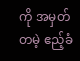ကို အမှတ်တမဲ့ ဧည့်ခံ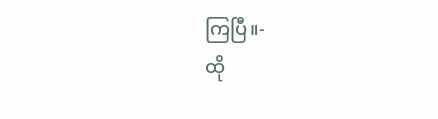ကြပြီ။-
ထို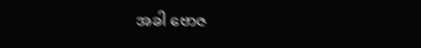အခါ ဗောဇ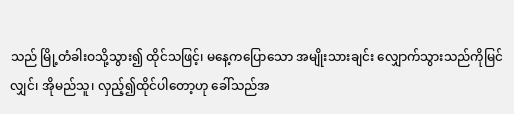သည် မြို့တံခါးဝသို့သွား၍ ထိုင်သဖြင့်၊ မနေ့ကပြောသော အမျိုးသားချင်း လျှောက်သွားသည်ကိုမြင်လျှင်၊ အိုမည်သူ၊ လှည့်၍ထိုင်ပါတော့ဟု ခေါ်သည်အ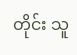တိုင်း သူ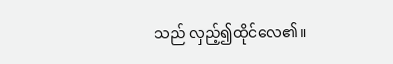သည် လှည့်၍ထိုင်လေ၏။